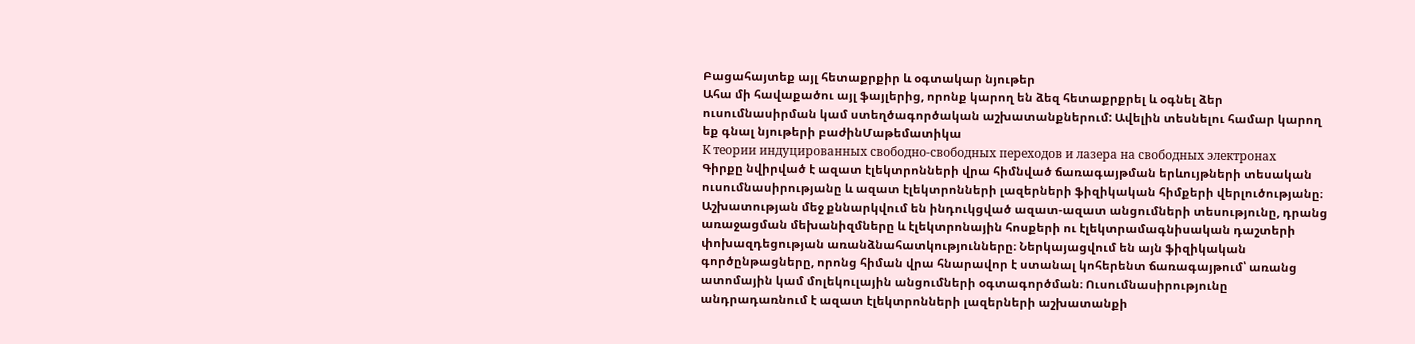Բացահայտեք այլ հետաքրքիր և օգտակար նյութեր
Ահա մի հավաքածու այլ ֆայլերից, որոնք կարող են ձեզ հետաքրքրել և օգնել ձեր ուսումնասիրման կամ ստեղծագործական աշխատանքներում: Ավելին տեսնելու համար կարող եք գնալ նյութերի բաժինՄաթեմատիկա
К теории индуцированных свободно-свободных переходов и лазера на свободных электронах
Գիրքը նվիրված է ազատ էլեկտրոնների վրա հիմնված ճառագայթման երևույթների տեսական ուսումնասիրությանը և ազատ էլեկտրոնների լազերների ֆիզիկական հիմքերի վերլուծությանը։ Աշխատության մեջ քննարկվում են ինդուկցված ազատ-ազատ անցումների տեսությունը, դրանց առաջացման մեխանիզմները և էլեկտրոնային հոսքերի ու էլեկտրամագնիսական դաշտերի փոխազդեցության առանձնահատկությունները։ Ներկայացվում են այն ֆիզիկական գործընթացները, որոնց հիման վրա հնարավոր է ստանալ կոհերենտ ճառագայթում՝ առանց ատոմային կամ մոլեկուլային անցումների օգտագործման։ Ուսումնասիրությունը անդրադառնում է ազատ էլեկտրոնների լազերների աշխատանքի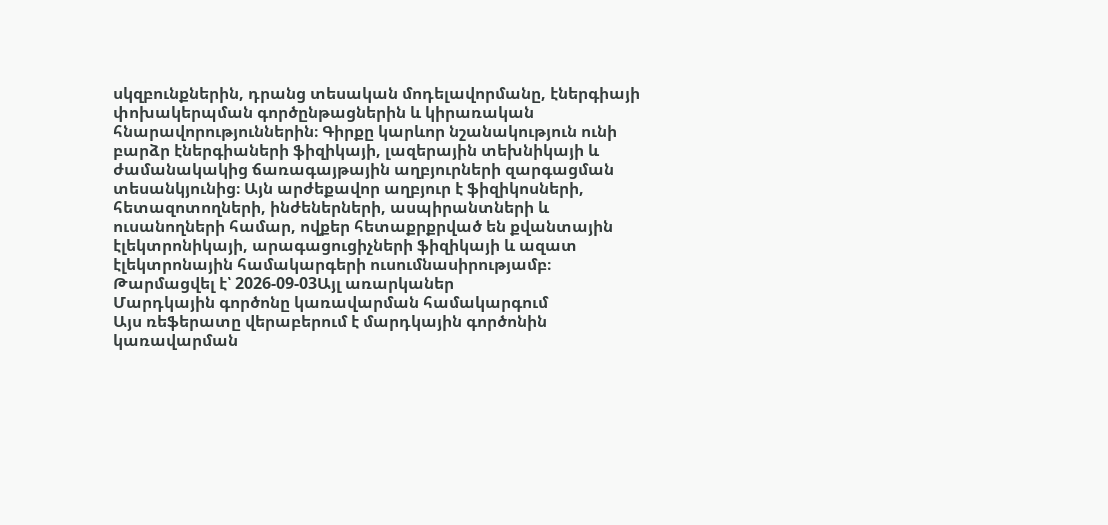սկզբունքներին, դրանց տեսական մոդելավորմանը, էներգիայի փոխակերպման գործընթացներին և կիրառական հնարավորություններին։ Գիրքը կարևոր նշանակություն ունի բարձր էներգիաների ֆիզիկայի, լազերային տեխնիկայի և ժամանակակից ճառագայթային աղբյուրների զարգացման տեսանկյունից։ Այն արժեքավոր աղբյուր է ֆիզիկոսների, հետազոտողների, ինժեներների, ասպիրանտների և ուսանողների համար, ովքեր հետաքրքրված են քվանտային էլեկտրոնիկայի, արագացուցիչների ֆիզիկայի և ազատ էլեկտրոնային համակարգերի ուսումնասիրությամբ։
Թարմացվել է՝ 2026-09-03Այլ առարկաներ
Մարդկային գործոնը կառավարման համակարգում
Այս ռեֆերատը վերաբերում է մարդկային գործոնին կառավարման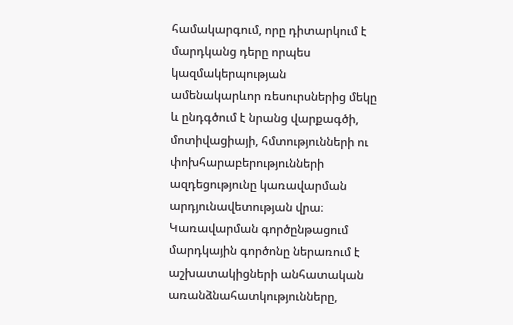համակարգում, որը դիտարկում է մարդկանց դերը որպես կազմակերպության ամենակարևոր ռեսուրսներից մեկը և ընդգծում է նրանց վարքագծի, մոտիվացիայի, հմտությունների ու փոխհարաբերությունների ազդեցությունը կառավարման արդյունավետության վրա։ Կառավարման գործընթացում մարդկային գործոնը ներառում է աշխատակիցների անհատական առանձնահատկությունները,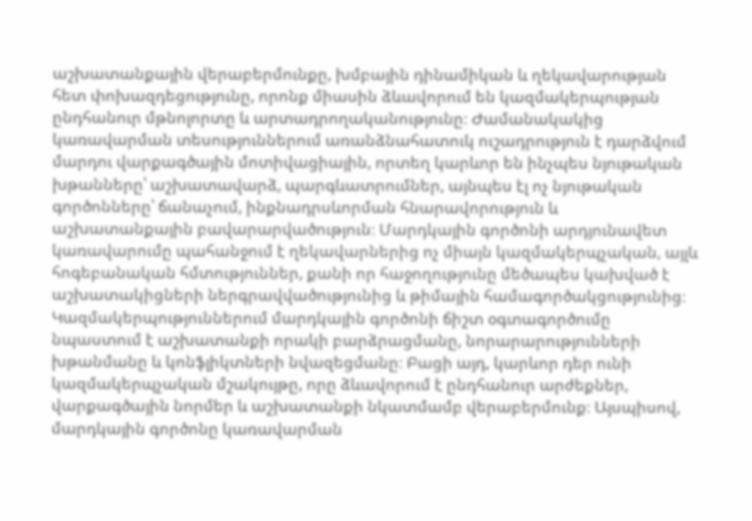աշխատանքային վերաբերմունքը, խմբային դինամիկան և ղեկավարության հետ փոխազդեցությունը, որոնք միասին ձևավորում են կազմակերպության ընդհանուր մթնոլորտը և արտադրողականությունը։ Ժամանակակից կառավարման տեսություններում առանձնահատուկ ուշադրություն է դարձվում մարդու վարքագծային մոտիվացիային, որտեղ կարևոր են ինչպես նյութական խթանները՝ աշխատավարձ, պարգևատրումներ, այնպես էլ ոչ նյութական գործոնները՝ ճանաչում, ինքնադրսևորման հնարավորություն և աշխատանքային բավարարվածություն։ Մարդկային գործոնի արդյունավետ կառավարումը պահանջում է ղեկավարներից ոչ միայն կազմակերպչական, այլև հոգեբանական հմտություններ, քանի որ հաջողությունը մեծապես կախված է աշխատակիցների ներգրավվածությունից և թիմային համագործակցությունից։ Կազմակերպություններում մարդկային գործոնի ճիշտ օգտագործումը նպաստում է աշխատանքի որակի բարձրացմանը, նորարարությունների խթանմանը և կոնֆլիկտների նվազեցմանը։ Բացի այդ, կարևոր դեր ունի կազմակերպչական մշակույթը, որը ձևավորում է ընդհանուր արժեքներ, վարքագծային նորմեր և աշխատանքի նկատմամբ վերաբերմունք։ Այսպիսով, մարդկային գործոնը կառավարման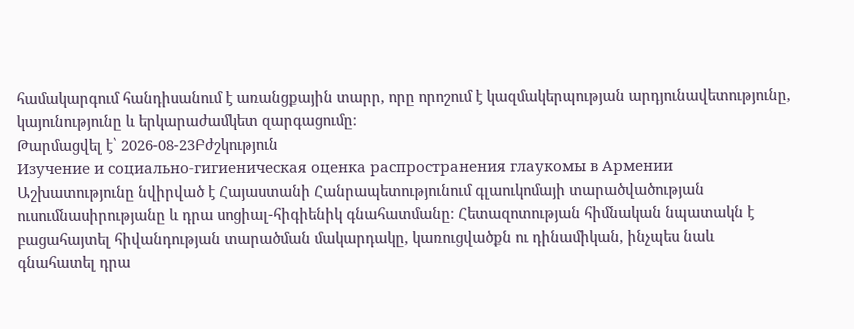համակարգում հանդիսանում է առանցքային տարր, որը որոշում է կազմակերպության արդյունավետությունը, կայունությունը և երկարաժամկետ զարգացումը։
Թարմացվել է՝ 2026-08-23Բժշկություն
Изучение и социально-гигиеническая оценка распространения глаукомы в Армении
Աշխատությունը նվիրված է Հայաստանի Հանրապետությունում գլաուկոմայի տարածվածության ուսումնասիրությանը և դրա սոցիալ-հիգիենիկ գնահատմանը։ Հետազոտության հիմնական նպատակն է բացահայտել հիվանդության տարածման մակարդակը, կառուցվածքն ու դինամիկան, ինչպես նաև գնահատել դրա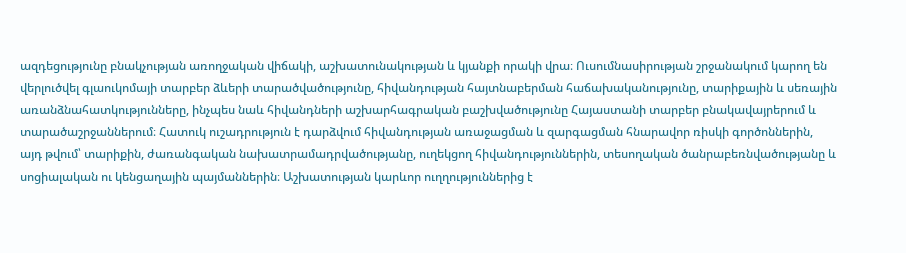ազդեցությունը բնակչության առողջական վիճակի, աշխատունակության և կյանքի որակի վրա։ Ուսումնասիրության շրջանակում կարող են վերլուծվել գլաուկոմայի տարբեր ձևերի տարածվածությունը, հիվանդության հայտնաբերման հաճախականությունը, տարիքային և սեռային առանձնահատկությունները, ինչպես նաև հիվանդների աշխարհագրական բաշխվածությունը Հայաստանի տարբեր բնակավայրերում և տարածաշրջաններում։ Հատուկ ուշադրություն է դարձվում հիվանդության առաջացման և զարգացման հնարավոր ռիսկի գործոններին, այդ թվում՝ տարիքին, ժառանգական նախատրամադրվածությանը, ուղեկցող հիվանդություններին, տեսողական ծանրաբեռնվածությանը և սոցիալական ու կենցաղային պայմաններին։ Աշխատության կարևոր ուղղություններից է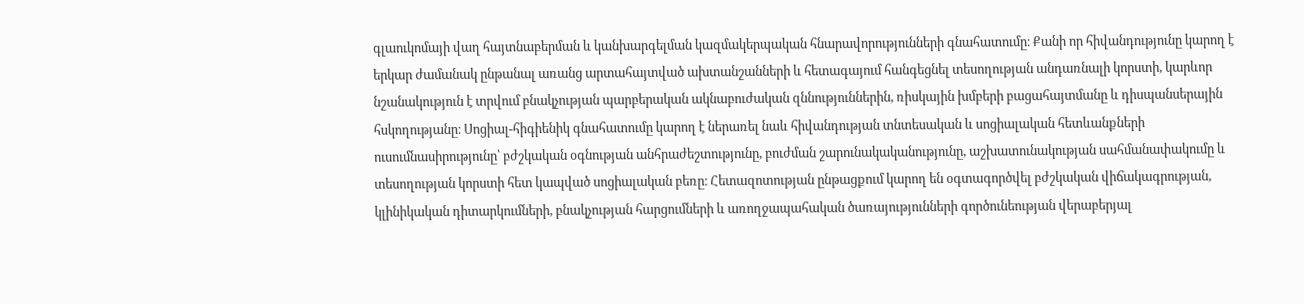գլաուկոմայի վաղ հայտնաբերման և կանխարգելման կազմակերպական հնարավորությունների գնահատումը։ Քանի որ հիվանդությունը կարող է երկար ժամանակ ընթանալ առանց արտահայտված ախտանշանների և հետագայում հանգեցնել տեսողության անդառնալի կորստի, կարևոր նշանակություն է տրվում բնակչության պարբերական ակնաբուժական զննություններին, ռիսկային խմբերի բացահայտմանը և դիսպանսերային հսկողությանը։ Սոցիալ-հիգիենիկ գնահատումը կարող է ներառել նաև հիվանդության տնտեսական և սոցիալական հետևանքների ուսումնասիրությունը՝ բժշկական օգնության անհրաժեշտությունը, բուժման շարունակականությունը, աշխատունակության սահմանափակումը և տեսողության կորստի հետ կապված սոցիալական բեռը։ Հետազոտության ընթացքում կարող են օգտագործվել բժշկական վիճակագրության, կլինիկական դիտարկումների, բնակչության հարցումների և առողջապահական ծառայությունների գործունեության վերաբերյալ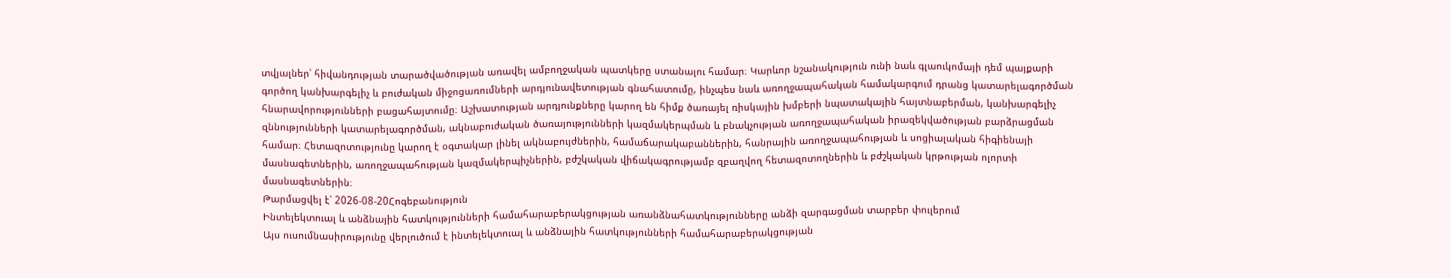տվյալներ՝ հիվանդության տարածվածության առավել ամբողջական պատկերը ստանալու համար։ Կարևոր նշանակություն ունի նաև գլաուկոմայի դեմ պայքարի գործող կանխարգելիչ և բուժական միջոցառումների արդյունավետության գնահատումը, ինչպես նաև առողջապահական համակարգում դրանց կատարելագործման հնարավորությունների բացահայտումը։ Աշխատության արդյունքները կարող են հիմք ծառայել ռիսկային խմբերի նպատակային հայտնաբերման, կանխարգելիչ զննությունների կատարելագործման, ակնաբուժական ծառայությունների կազմակերպման և բնակչության առողջապահական իրազեկվածության բարձրացման համար։ Հետազոտությունը կարող է օգտակար լինել ակնաբույժներին, համաճարակաբաններին, հանրային առողջապահության և սոցիալական հիգիենայի մասնագետներին, առողջապահության կազմակերպիչներին, բժշկական վիճակագրությամբ զբաղվող հետազոտողներին և բժշկական կրթության ոլորտի մասնագետներին։
Թարմացվել է՝ 2026-08-20Հոգեբանություն
Ինտելեկտուալ և անձնային հատկությունների համահարաբերակցության առանձնահատկությունները անձի զարգացման տարբեր փուլերում
Այս ուսումնասիրությունը վերլուծում է ինտելեկտուալ և անձնային հատկությունների համահարաբերակցության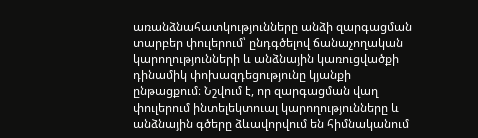առանձնահատկությունները անձի զարգացման տարբեր փուլերում՝ ընդգծելով ճանաչողական կարողությունների և անձնային կառուցվածքի դինամիկ փոխազդեցությունը կյանքի ընթացքում։ Նշվում է, որ զարգացման վաղ փուլերում ինտելեկտուալ կարողությունները և անձնային գծերը ձևավորվում են հիմնականում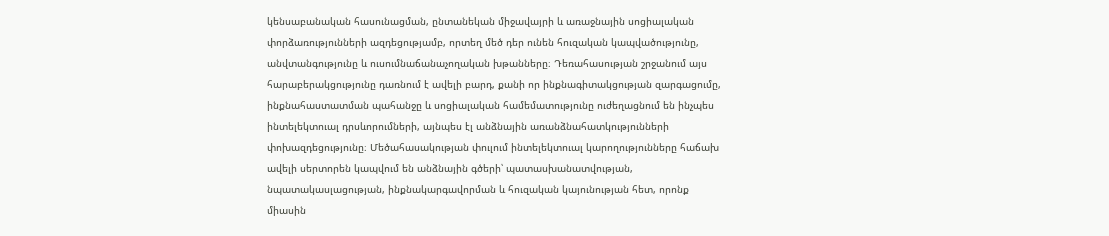կենսաբանական հասունացման, ընտանեկան միջավայրի և առաջնային սոցիալական փորձառությունների ազդեցությամբ, որտեղ մեծ դեր ունեն հուզական կապվածությունը, անվտանգությունը և ուսումնաճանաչողական խթանները։ Դեռահասության շրջանում այս հարաբերակցությունը դառնում է ավելի բարդ, քանի որ ինքնագիտակցության զարգացումը, ինքնահաստատման պահանջը և սոցիալական համեմատությունը ուժեղացնում են ինչպես ինտելեկտուալ դրսևորումների, այնպես էլ անձնային առանձնահատկությունների փոխազդեցությունը։ Մեծահասակության փուլում ինտելեկտուալ կարողությունները հաճախ ավելի սերտորեն կապվում են անձնային գծերի՝ պատասխանատվության, նպատակասլացության, ինքնակարգավորման և հուզական կայունության հետ, որոնք միասին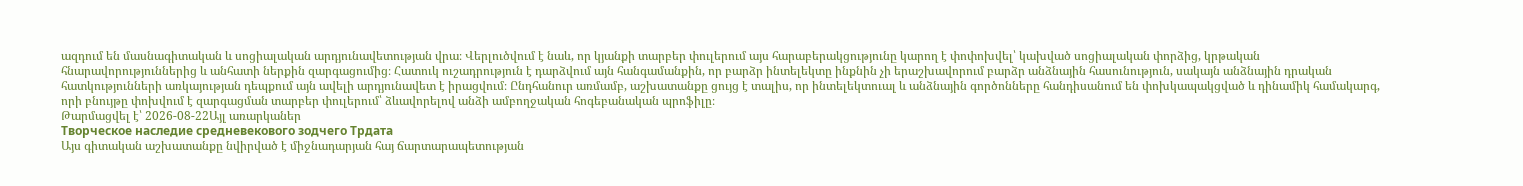ազդում են մասնագիտական և սոցիալական արդյունավետության վրա։ Վերլուծվում է նաև, որ կյանքի տարբեր փուլերում այս հարաբերակցությունը կարող է փոփոխվել՝ կախված սոցիալական փորձից, կրթական հնարավորություններից և անհատի ներքին զարգացումից։ Հատուկ ուշադրություն է դարձվում այն հանգամանքին, որ բարձր ինտելեկտը ինքնին չի երաշխավորում բարձր անձնային հասունություն, սակայն անձնային դրական հատկությունների առկայության դեպքում այն ավելի արդյունավետ է իրացվում։ Ընդհանուր առմամբ, աշխատանքը ցույց է տալիս, որ ինտելեկտուալ և անձնային գործոնները հանդիսանում են փոխկապակցված և դինամիկ համակարգ, որի բնույթը փոխվում է զարգացման տարբեր փուլերում՝ ձևավորելով անձի ամբողջական հոգեբանական պրոֆիլը։
Թարմացվել է՝ 2026-08-22Այլ առարկաներ
Творческое наследие средневекового зодчего Трдата
Այս գիտական աշխատանքը նվիրված է միջնադարյան հայ ճարտարապետության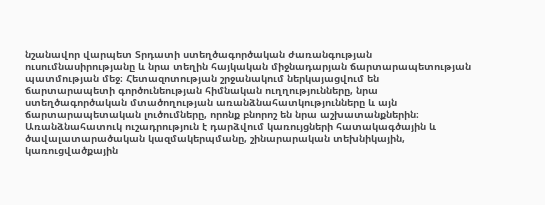նշանավոր վարպետ Տրդատի ստեղծագործական ժառանգության ուսումնասիրությանը և նրա տեղին հայկական միջնադարյան ճարտարապետության պատմության մեջ։ Հետազոտության շրջանակում ներկայացվում են ճարտարապետի գործունեության հիմնական ուղղությունները, նրա ստեղծագործական մտածողության առանձնահատկությունները և այն ճարտարապետական լուծումները, որոնք բնորոշ են նրա աշխատանքներին։ Առանձնահատուկ ուշադրություն է դարձվում կառույցների հատակագծային և ծավալատարածական կազմակերպմանը, շինարարական տեխնիկային, կառուցվածքային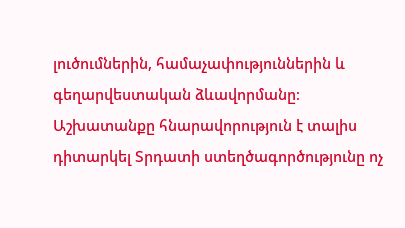լուծումներին, համաչափություններին և գեղարվեստական ձևավորմանը։ Աշխատանքը հնարավորություն է տալիս դիտարկել Տրդատի ստեղծագործությունը ոչ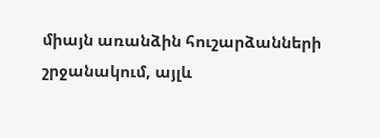միայն առանձին հուշարձանների շրջանակում, այլև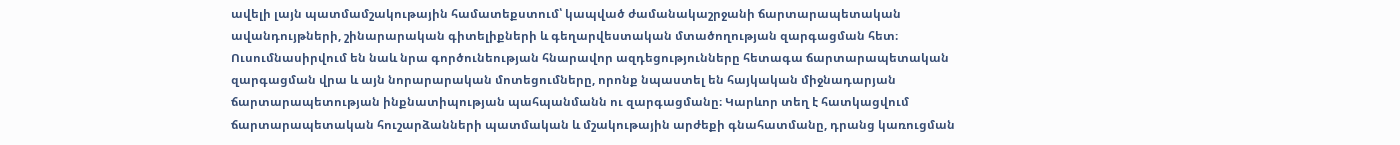ավելի լայն պատմամշակութային համատեքստում՝ կապված ժամանակաշրջանի ճարտարապետական ավանդույթների, շինարարական գիտելիքների և գեղարվեստական մտածողության զարգացման հետ։ Ուսումնասիրվում են նաև նրա գործունեության հնարավոր ազդեցությունները հետագա ճարտարապետական զարգացման վրա և այն նորարարական մոտեցումները, որոնք նպաստել են հայկական միջնադարյան ճարտարապետության ինքնատիպության պահպանմանն ու զարգացմանը։ Կարևոր տեղ է հատկացվում ճարտարապետական հուշարձանների պատմական և մշակութային արժեքի գնահատմանը, դրանց կառուցման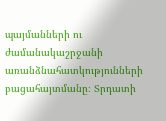պայմանների ու ժամանակաշրջանի առանձնահատկությունների բացահայտմանը։ Տրդատի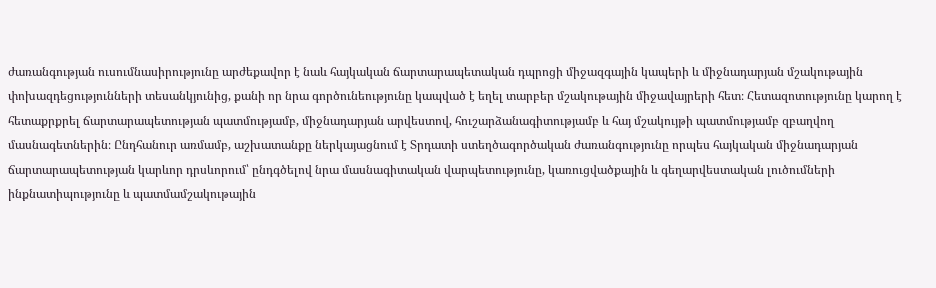ժառանգության ուսումնասիրությունը արժեքավոր է նաև հայկական ճարտարապետական դպրոցի միջազգային կապերի և միջնադարյան մշակութային փոխազդեցությունների տեսանկյունից, քանի որ նրա գործունեությունը կապված է եղել տարբեր մշակութային միջավայրերի հետ։ Հետազոտությունը կարող է հետաքրքրել ճարտարապետության պատմությամբ, միջնադարյան արվեստով, հուշարձանագիտությամբ և հայ մշակույթի պատմությամբ զբաղվող մասնագետներին։ Ընդհանուր առմամբ, աշխատանքը ներկայացնում է Տրդատի ստեղծագործական ժառանգությունը որպես հայկական միջնադարյան ճարտարապետության կարևոր դրսևորում՝ ընդգծելով նրա մասնագիտական վարպետությունը, կառուցվածքային և գեղարվեստական լուծումների ինքնատիպությունը և պատմամշակութային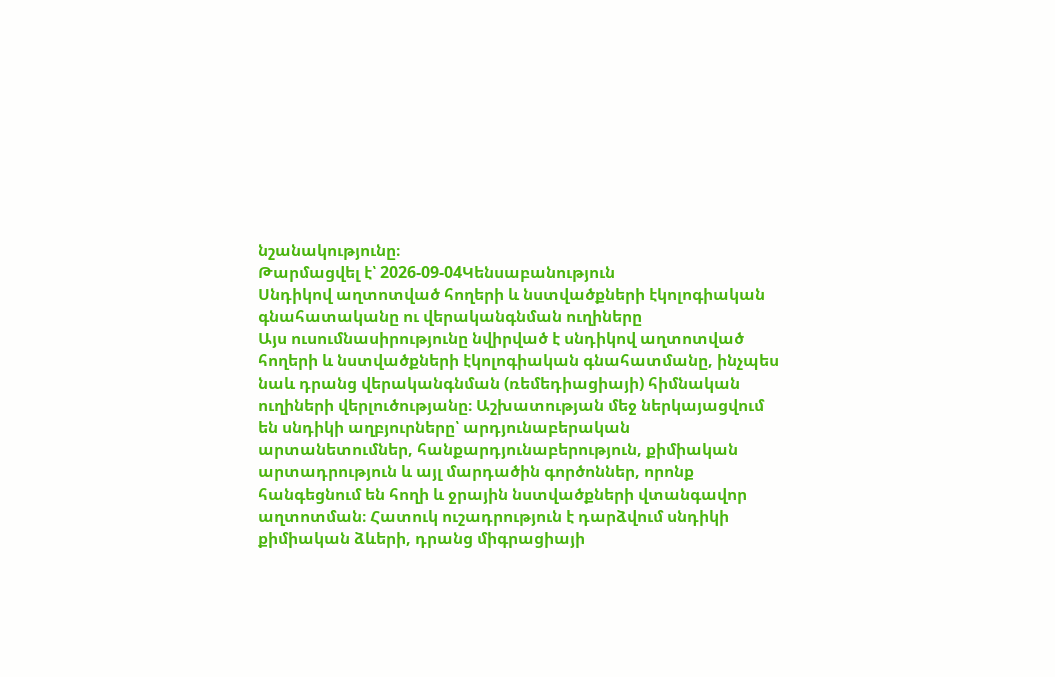նշանակությունը։
Թարմացվել է՝ 2026-09-04Կենսաբանություն
Սնդիկով աղտոտված հողերի և նստվածքների էկոլոգիական գնահատականը ու վերականգնման ուղիները
Այս ուսումնասիրությունը նվիրված է սնդիկով աղտոտված հողերի և նստվածքների էկոլոգիական գնահատմանը, ինչպես նաև դրանց վերականգնման (ռեմեդիացիայի) հիմնական ուղիների վերլուծությանը։ Աշխատության մեջ ներկայացվում են սնդիկի աղբյուրները՝ արդյունաբերական արտանետումներ, հանքարդյունաբերություն, քիմիական արտադրություն և այլ մարդածին գործոններ, որոնք հանգեցնում են հողի և ջրային նստվածքների վտանգավոր աղտոտման։ Հատուկ ուշադրություն է դարձվում սնդիկի քիմիական ձևերի, դրանց միգրացիայի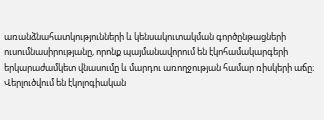առանձնահատկությունների և կենսակուտակման գործընթացների ուսումնասիրությանը, որոնք պայմանավորում են էկոհամակարգերի երկարաժամկետ վնասումը և մարդու առողջության համար ռիսկերի աճը։ Վերլուծվում են էկոլոգիական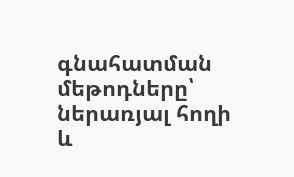գնահատման մեթոդները՝ ներառյալ հողի և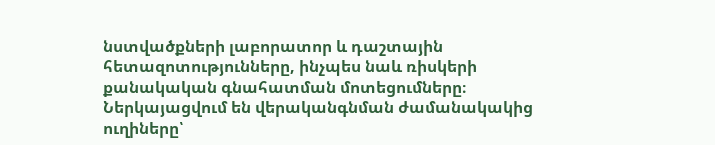նստվածքների լաբորատոր և դաշտային հետազոտությունները, ինչպես նաև ռիսկերի քանակական գնահատման մոտեցումները։ Ներկայացվում են վերականգնման ժամանակակից ուղիները՝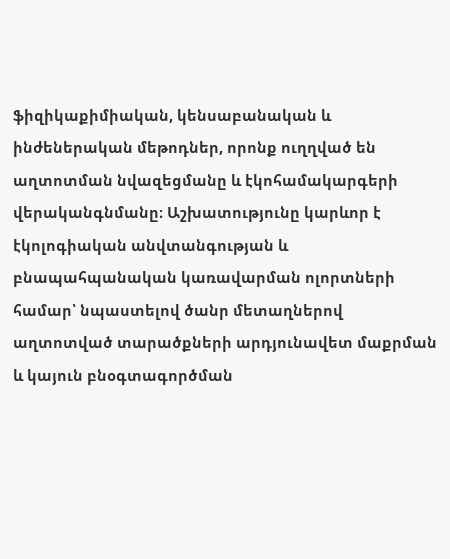ֆիզիկաքիմիական, կենսաբանական և ինժեներական մեթոդներ, որոնք ուղղված են աղտոտման նվազեցմանը և էկոհամակարգերի վերականգնմանը։ Աշխատությունը կարևոր է էկոլոգիական անվտանգության և բնապահպանական կառավարման ոլորտների համար՝ նպաստելով ծանր մետաղներով աղտոտված տարածքների արդյունավետ մաքրման և կայուն բնօգտագործման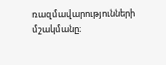ռազմավարությունների մշակմանը։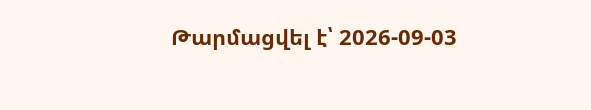Թարմացվել է՝ 2026-09-03